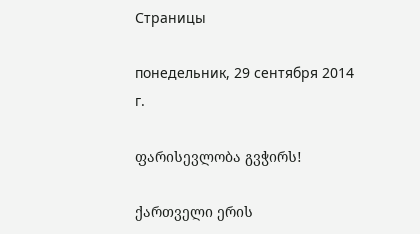Страницы

понедельник, 29 сентября 2014 г.

ფარისევლობა გვჭირს!

ქართველი ერის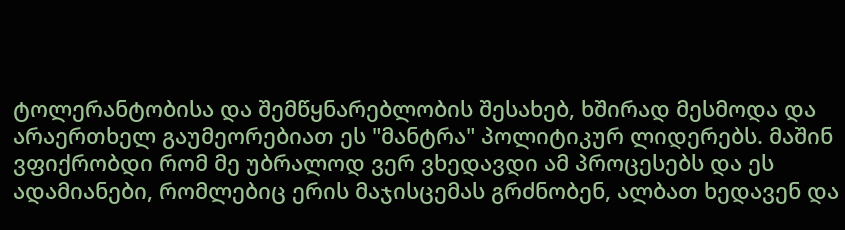ტოლერანტობისა და შემწყნარებლობის შესახებ, ხშირად მესმოდა და არაერთხელ გაუმეორებიათ ეს "მანტრა" პოლიტიკურ ლიდერებს. მაშინ ვფიქრობდი რომ მე უბრალოდ ვერ ვხედავდი ამ პროცესებს და ეს ადამიანები, რომლებიც ერის მაჯისცემას გრძნობენ, ალბათ ხედავენ და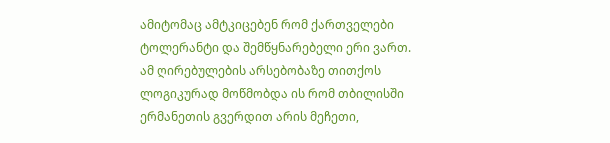ამიტომაც ამტკიცებენ რომ ქართველები ტოლერანტი და შემწყნარებელი ერი ვართ.
ამ ღირებულების არსებობაზე თითქოს ლოგიკურად მოწმობდა ის რომ თბილისში ერმანეთის გვერდით არის მეჩეთი,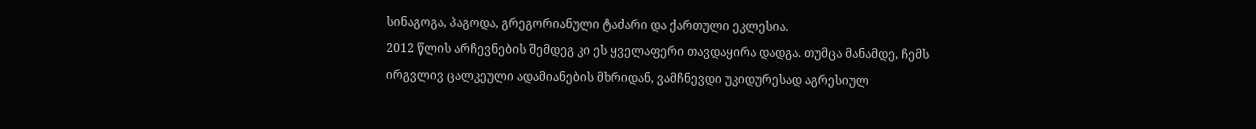სინაგოგა, პაგოდა, გრეგორიანული ტაძარი და ქართული ეკლესია.
2012 წლის არჩევნების შემდეგ კი ეს ყველაფერი თავდაყირა დადგა. თუმცა მანამდე, ჩემს ირგვლივ ცალკეული ადამიანების მხრიდან, ვამჩნევდი უკიდურესად აგრესიულ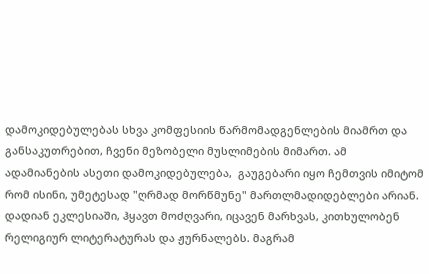დამოკიდებულებას სხვა კომფესიის წარმომადგენლების მიამრთ და განსაკუთრებით, ჩვენი მეზობელი მუსლიმების მიმართ. ამ ადამიანების ასეთი დამოკიდებულება,  გაუგებარი იყო ჩემთვის იმიტომ რომ ისინი, უმეტესად "ღრმად მორწმუნე" მართლმადიდებლები არიან. დადიან ეკლესიაში, ჰყავთ მოძღვარი, იცავენ მარხვას, კითხულობენ რელიგიურ ლიტერატურას და ჟურნალებს. მაგრამ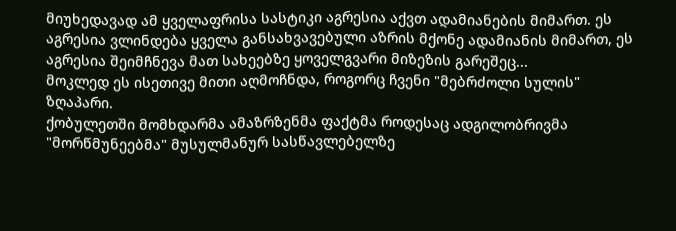მიუხედავად ამ ყველაფრისა სასტიკი აგრესია აქვთ ადამიანების მიმართ. ეს აგრესია ვლინდება ყველა განსახვავებული აზრის მქონე ადამიანის მიმართ, ეს აგრესია შეიმჩნევა მათ სახეებზე ყოველგვარი მიზეზის გარეშეც...
მოკლედ ეს ისეთივე მითი აღმოჩნდა, როგორც ჩვენი "მებრძოლი სულის" ზღაპარი.
ქობულეთში მომხდარმა ამაზრზენმა ფაქტმა როდესაც ადგილობრივმა "მორწმუნეებმა" მუსულმანურ სასწავლებელზე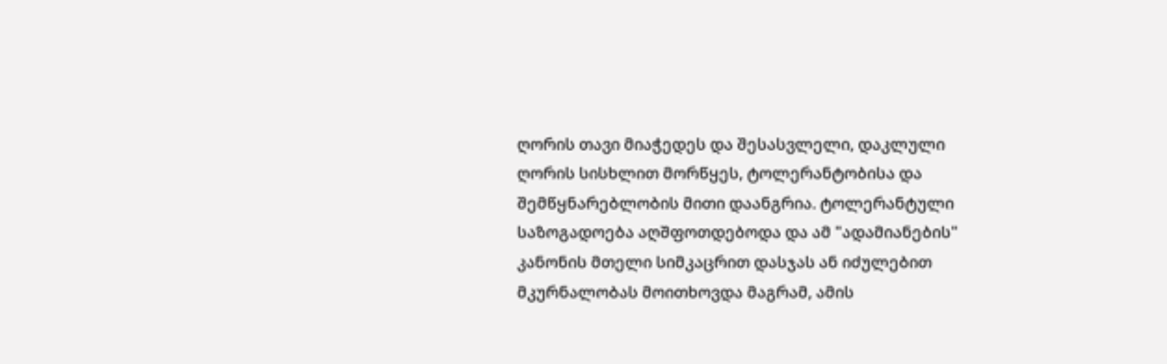ღორის თავი მიაჭედეს და შესასვლელი, დაკლული ღორის სისხლით მორწყეს, ტოლერანტობისა და შემწყნარებლობის მითი დაანგრია. ტოლერანტული საზოგადოება აღშფოთდებოდა და ამ "ადამიანების" კანონის მთელი სიმკაცრით დასჯას ან იძულებით მკურნალობას მოითხოვდა მაგრამ, ამის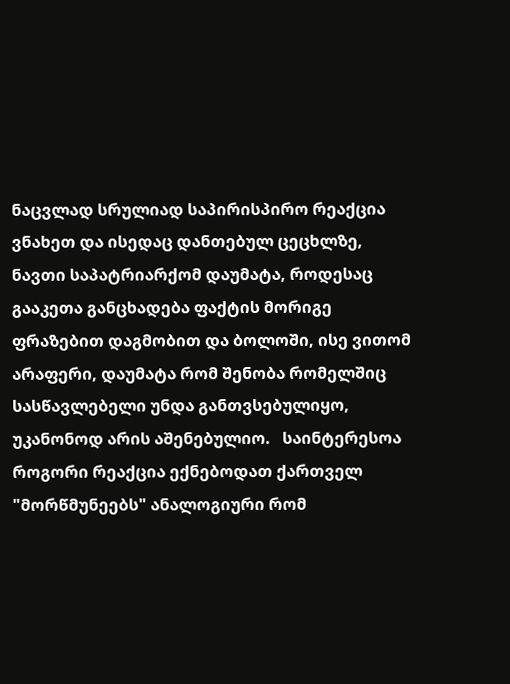ნაცვლად სრულიად საპირისპირო რეაქცია ვნახეთ და ისედაც დანთებულ ცეცხლზე, ნავთი საპატრიარქომ დაუმატა, როდესაც გააკეთა განცხადება ფაქტის მორიგე ფრაზებით დაგმობით და ბოლოში, ისე ვითომ არაფერი, დაუმატა რომ შენობა რომელშიც სასწავლებელი უნდა განთვსებულიყო, უკანონოდ არის აშენებულიო.   საინტერესოა როგორი რეაქცია ექნებოდათ ქართველ "მორწმუნეებს" ანალოგიური რომ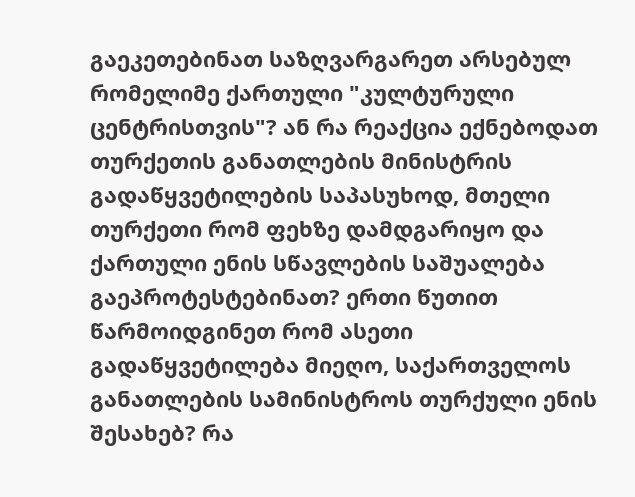გაეკეთებინათ საზღვარგარეთ არსებულ რომელიმე ქართული "კულტურული ცენტრისთვის"? ან რა რეაქცია ექნებოდათ თურქეთის განათლების მინისტრის გადაწყვეტილების საპასუხოდ, მთელი თურქეთი რომ ფეხზე დამდგარიყო და ქართული ენის სწავლების საშუალება გაეპროტესტებინათ? ერთი წუთით წარმოიდგინეთ რომ ასეთი გადაწყვეტილება მიეღო, საქართველოს განათლების სამინისტროს თურქული ენის შესახებ? რა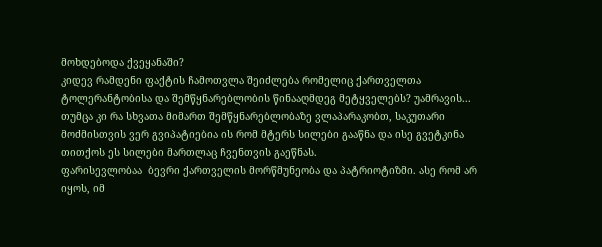მოხდებოდა ქვეყანაში?
კიდევ რამდენი ფაქტის ჩამოთვლა შეიძლება რომელიც ქართველთა ტოლერანტობისა და შემწყნარებლობის წინააღმდეგ მეტყველებს? უამრავის...
თუმცა კი რა სხვათა მიმართ შემწყნარებლობაზე ვლაპარაკობთ, საკუთარი მოძმისთვის ვერ გვიპატიებია ის რომ მტერს სილები გააწნა და ისე გვეტკინა თითქოს ეს სილები მართლაც ჩვენთვის გაეწნას.
ფარისევლობაა  ბევრი ქართველის მორწმუნეობა და პატრიოტიზმი. ასე რომ არ იყოს, იმ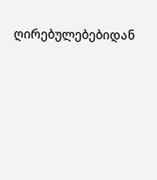ღირებულებებიდან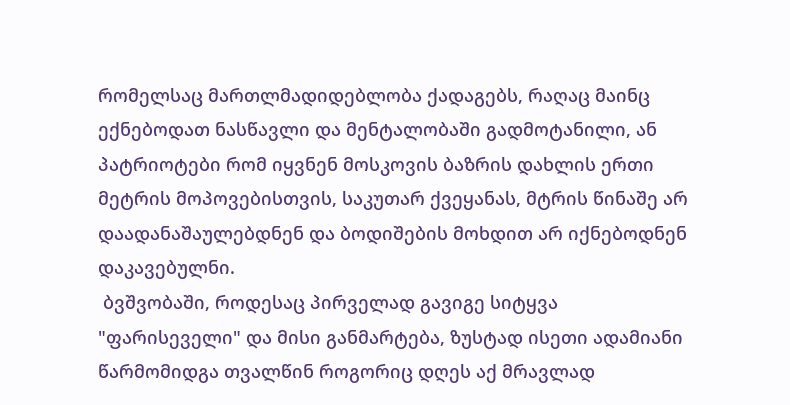რომელსაც მართლმადიდებლობა ქადაგებს, რაღაც მაინც ექნებოდათ ნასწავლი და მენტალობაში გადმოტანილი, ან პატრიოტები რომ იყვნენ მოსკოვის ბაზრის დახლის ერთი მეტრის მოპოვებისთვის, საკუთარ ქვეყანას, მტრის წინაშე არ დაადანაშაულებდნენ და ბოდიშების მოხდით არ იქნებოდნენ დაკავებულნი.
 ბვშვობაში, როდესაც პირველად გავიგე სიტყვა "ფარისეველი" და მისი განმარტება, ზუსტად ისეთი ადამიანი წარმომიდგა თვალწინ როგორიც დღეს აქ მრავლად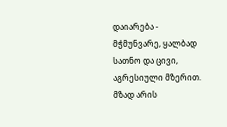დაიარება - მჭმუნვარე, ყალბად სათნო და ცივი, აგრესიული მზერით. მზად არის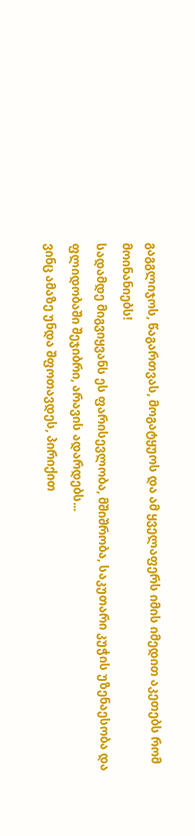გაგგლიჯოს, წაგართვას, მოგატყუოს და ამ ყველაფერს იმის იმედით აკეთებს რომ მოინანიებს!
სადამდე მიგვიყვანს ეს ფარისევლობა, მშიშრობა, საკუთარი კუჭის უზენაესობა და ფლიდობაში შეჯიბრი, არავის ადარდებს...
ვინც ამაზე უნდა შფოთავდეს, პირიქით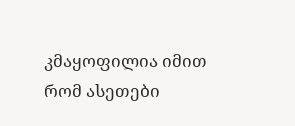კმაყოფილია იმით რომ ასეთები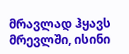მრავლად ჰყავს მრევლში, ისინი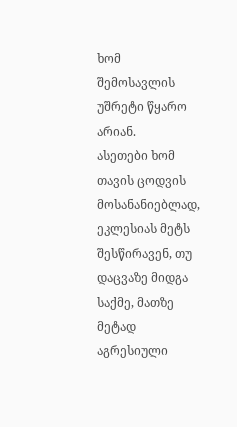ხომ შემოსავლის უშრეტი წყარო არიან.
ასეთები ხომ თავის ცოდვის მოსანანიებლად, ეკლესიას მეტს შესწირავენ, თუ დაცვაზე მიდგა საქმე, მათზე მეტად აგრესიული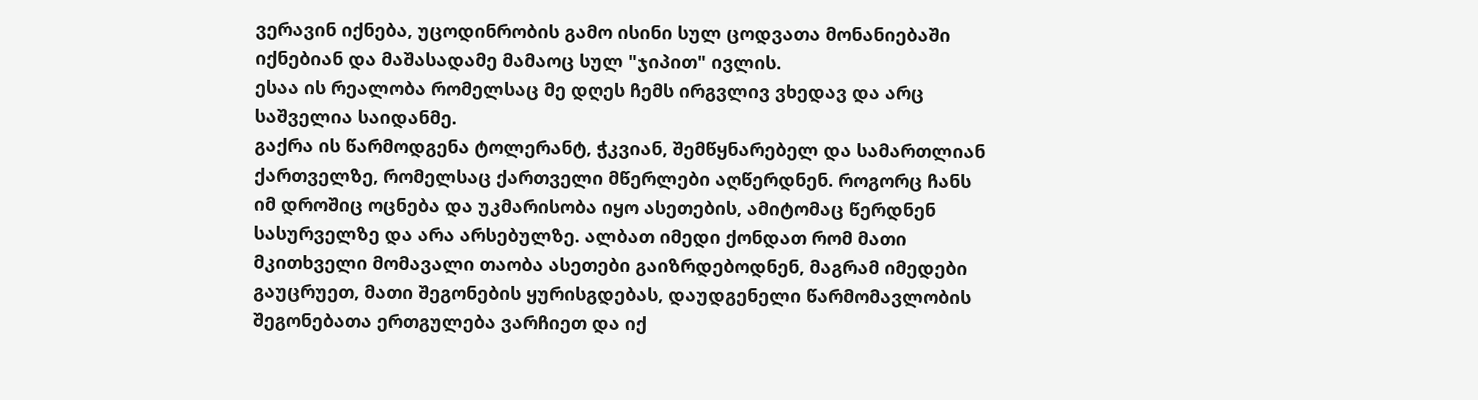ვერავინ იქნება, უცოდინრობის გამო ისინი სულ ცოდვათა მონანიებაში იქნებიან და მაშასადამე მამაოც სულ "ჯიპით" ივლის.
ესაა ის რეალობა რომელსაც მე დღეს ჩემს ირგვლივ ვხედავ და არც საშველია საიდანმე.
გაქრა ის წარმოდგენა ტოლერანტ, ჭკვიან, შემწყნარებელ და სამართლიან ქართველზე, რომელსაც ქართველი მწერლები აღწერდნენ. როგორც ჩანს იმ დროშიც ოცნება და უკმარისობა იყო ასეთების, ამიტომაც წერდნენ სასურველზე და არა არსებულზე. ალბათ იმედი ქონდათ რომ მათი მკითხველი მომავალი თაობა ასეთები გაიზრდებოდნენ, მაგრამ იმედები გაუცრუეთ, მათი შეგონების ყურისგდებას, დაუდგენელი წარმომავლობის შეგონებათა ერთგულება ვარჩიეთ და იქ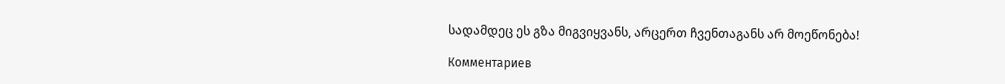სადამდეც ეს გზა მიგვიყვანს, არცერთ ჩვენთაგანს არ მოეწონება!

Комментариев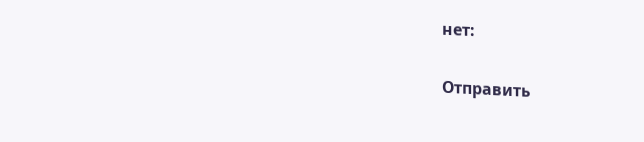нет:

Отправить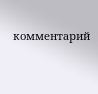комментарий